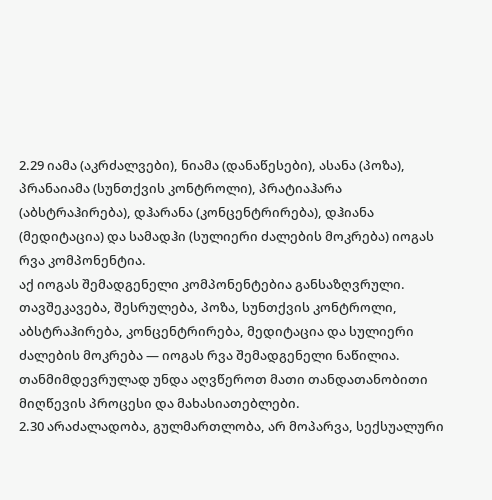2.29 იამა (აკრძალვები), ნიამა (დანაწესები), ასანა (პოზა), პრანაიამა (სუნთქვის კონტროლი), პრატიაჰარა (აბსტრაჰირება), დჰარანა (კონცენტრირება), დჰიანა (მედიტაცია) და სამადჰი (სულიერი ძალების მოკრება) იოგას რვა კომპონენტია.
აქ იოგას შემადგენელი კომპონენტებია განსაზღვრული. თავშეკავება, შესრულება, პოზა, სუნთქვის კონტროლი, აბსტრაჰირება, კონცენტრირება, მედიტაცია და სულიერი ძალების მოკრება — იოგას რვა შემადგენელი ნაწილია. თანმიმდევრულად უნდა აღვწეროთ მათი თანდათანობითი მიღწევის პროცესი და მახასიათებლები.
2.30 არაძალადობა, გულმართლობა, არ მოპარვა, სექსუალური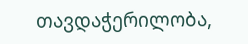თავდაჭერილობა,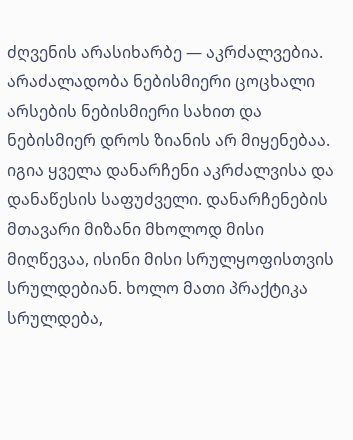ძღვენის არასიხარბე — აკრძალვებია.
არაძალადობა ნებისმიერი ცოცხალი არსების ნებისმიერი სახით და ნებისმიერ დროს ზიანის არ მიყენებაა. იგია ყველა დანარჩენი აკრძალვისა და დანაწესის საფუძველი. დანარჩენების მთავარი მიზანი მხოლოდ მისი მიღწევაა, ისინი მისი სრულყოფისთვის სრულდებიან. ხოლო მათი პრაქტიკა სრულდება,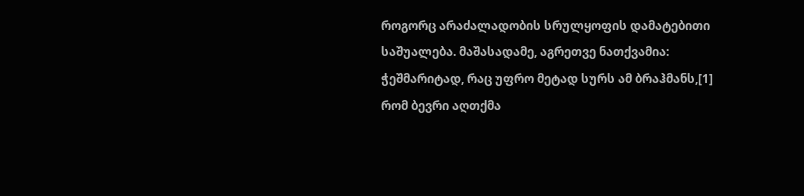როგორც არაძალადობის სრულყოფის დამატებითი საშუალება. მაშასადამე, აგრეთვე ნათქვამია: ჭეშმარიტად, რაც უფრო მეტად სურს ამ ბრაჰმანს,[1] რომ ბევრი აღთქმა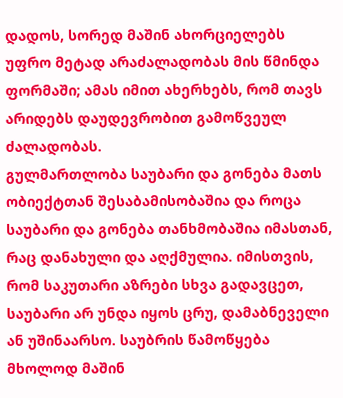დადოს, სორედ მაშინ ახორციელებს უფრო მეტად არაძალადობას მის წმინდა ფორმაში; ამას იმით ახერხებს, რომ თავს არიდებს დაუდევრობით გამოწვეულ ძალადობას.
გულმართლობა საუბარი და გონება მათს ობიექტთან შესაბამისობაშია და როცა საუბარი და გონება თანხმობაშია იმასთან, რაც დანახული და აღქმულია. იმისთვის, რომ საკუთარი აზრები სხვა გადავცეთ, საუბარი არ უნდა იყოს ცრუ, დამაბნეველი ან უშინაარსო. საუბრის წამოწყება მხოლოდ მაშინ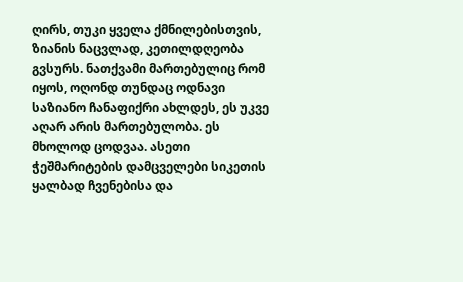ღირს, თუკი ყველა ქმნილებისთვის, ზიანის ნაცვლად, კეთილდღეობა გვსურს. ნათქვამი მართებულიც რომ იყოს, ოღონდ თუნდაც ოდნავი საზიანო ჩანაფიქრი ახლდეს, ეს უკვე აღარ არის მართებულობა. ეს მხოლოდ ცოდვაა. ასეთი ჭეშმარიტების დამცველები სიკეთის ყალბად ჩვენებისა და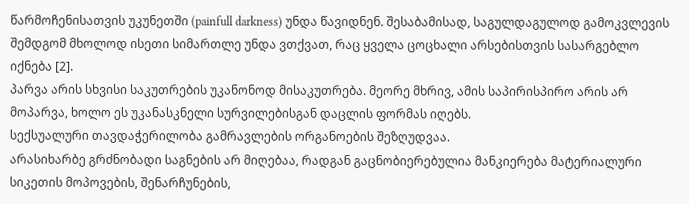წარმოჩენისათვის უკუნეთში (painfull darkness) უნდა წავიდნენ. შესაბამისად, საგულდაგულოდ გამოკვლევის შემდგომ მხოლოდ ისეთი სიმართლე უნდა ვთქვათ, რაც ყველა ცოცხალი არსებისთვის სასარგებლო იქნება [2].
პარვა არის სხვისი საკუთრების უკანონოდ მისაკუთრება. მეორე მხრივ, ამის საპირისპირო არის არ მოპარვა, ხოლო ეს უკანასკნელი სურვილებისგან დაცლის ფორმას იღებს.
სექსუალური თავდაჭერილობა გამრავლების ორგანოების შეზღუდვაა.
არასიხარბე გრძნობადი საგნების არ მიღებაა, რადგან გაცნობიერებულია მანკიერება მატერიალური სიკეთის მოპოვების, შენარჩუნების,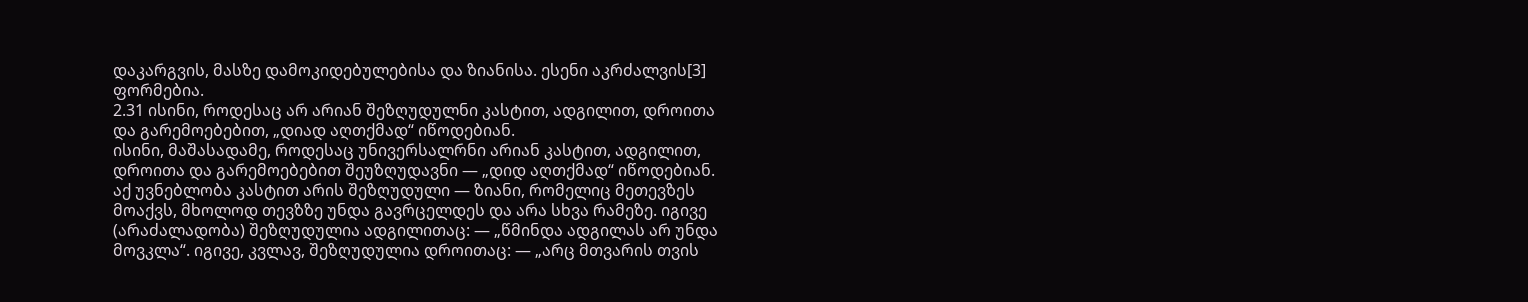დაკარგვის, მასზე დამოკიდებულებისა და ზიანისა. ესენი აკრძალვის[3] ფორმებია.
2.31 ისინი, როდესაც არ არიან შეზღუდულნი კასტით, ადგილით, დროითა და გარემოებებით, „დიად აღთქმად“ იწოდებიან.
ისინი, მაშასადამე, როდესაც უნივერსალრნი არიან კასტით, ადგილით, დროითა და გარემოებებით შეუზღუდავნი — „დიდ აღთქმად“ იწოდებიან. აქ უვნებლობა კასტით არის შეზღუდული — ზიანი, რომელიც მეთევზეს მოაქვს, მხოლოდ თევზზე უნდა გავრცელდეს და არა სხვა რამეზე. იგივე (არაძალადობა) შეზღუდულია ადგილითაც: — „წმინდა ადგილას არ უნდა მოვკლა“. იგივე, კვლავ, შეზღუდულია დროითაც: — „არც მთვარის თვის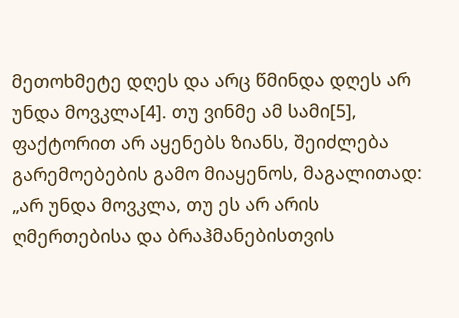მეთოხმეტე დღეს და არც წმინდა დღეს არ უნდა მოვკლა[4]. თუ ვინმე ამ სამი[5], ფაქტორით არ აყენებს ზიანს, შეიძლება გარემოებების გამო მიაყენოს, მაგალითად: „არ უნდა მოვკლა, თუ ეს არ არის ღმერთებისა და ბრაჰმანებისთვის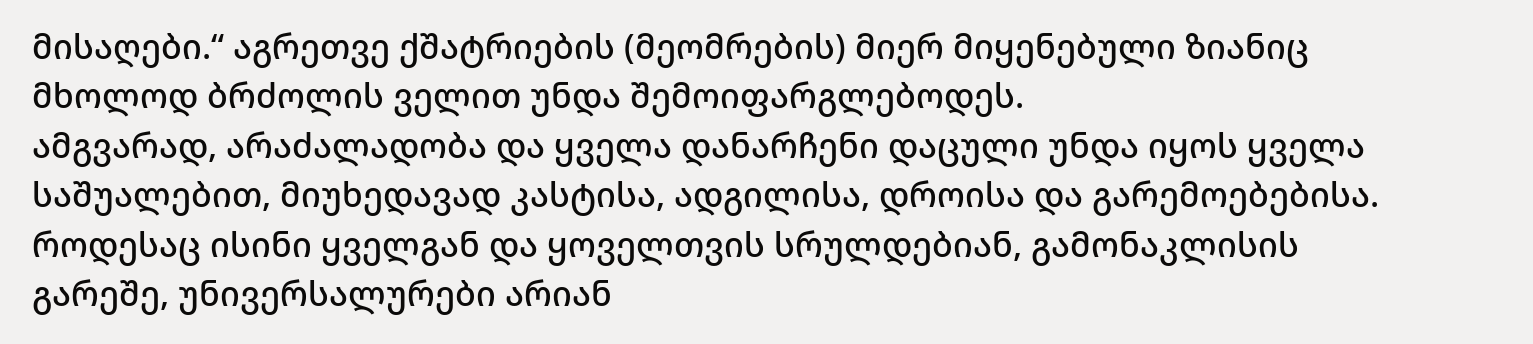მისაღები.“ აგრეთვე ქშატრიების (მეომრების) მიერ მიყენებული ზიანიც მხოლოდ ბრძოლის ველით უნდა შემოიფარგლებოდეს.
ამგვარად, არაძალადობა და ყველა დანარჩენი დაცული უნდა იყოს ყველა საშუალებით, მიუხედავად კასტისა, ადგილისა, დროისა და გარემოებებისა. როდესაც ისინი ყველგან და ყოველთვის სრულდებიან, გამონაკლისის გარეშე, უნივერსალურები არიან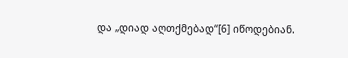და „დიად აღთქმებად“[6] იწოდებიან.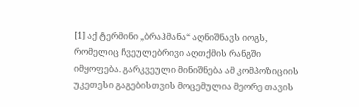[1] აქ ტერმინი „ბრაჰმანა“ აღნიშნავს იოგს, რომელიც ჩვეულებრივი აღთქმის რანგში იმყოფება. გარკვეული მინიშნება ამ კომპოზიციის უკეთესი გაგებისთვის მოცემულია მეორე თავის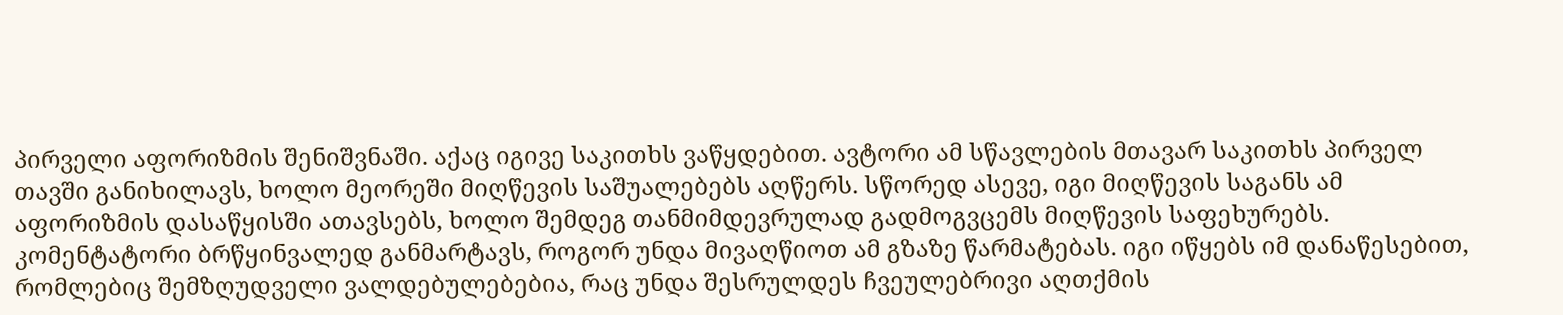პირველი აფორიზმის შენიშვნაში. აქაც იგივე საკითხს ვაწყდებით. ავტორი ამ სწავლების მთავარ საკითხს პირველ თავში განიხილავს, ხოლო მეორეში მიღწევის საშუალებებს აღწერს. სწორედ ასევე, იგი მიღწევის საგანს ამ აფორიზმის დასაწყისში ათავსებს, ხოლო შემდეგ თანმიმდევრულად გადმოგვცემს მიღწევის საფეხურებს. კომენტატორი ბრწყინვალედ განმარტავს, როგორ უნდა მივაღწიოთ ამ გზაზე წარმატებას. იგი იწყებს იმ დანაწესებით, რომლებიც შემზღუდველი ვალდებულებებია, რაც უნდა შესრულდეს ჩვეულებრივი აღთქმის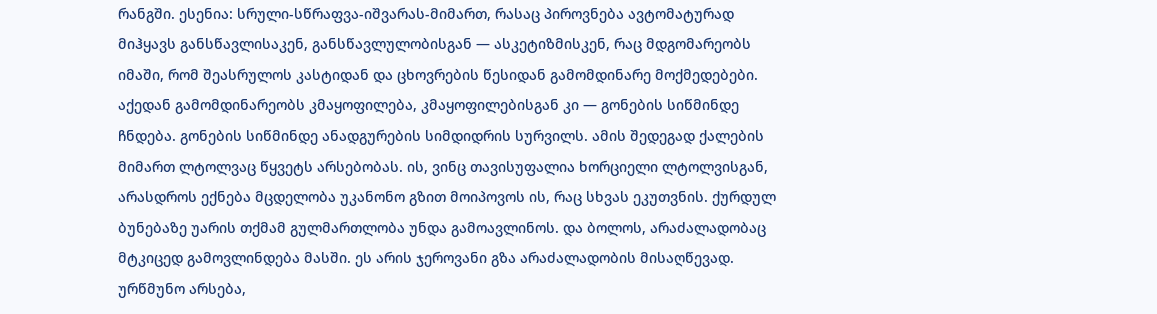რანგში. ესენია: სრული-სწრაფვა-იშვარას-მიმართ, რასაც პიროვნება ავტომატურად მიჰყავს განსწავლისაკენ, განსწავლულობისგან — ასკეტიზმისკენ, რაც მდგომარეობს იმაში, რომ შეასრულოს კასტიდან და ცხოვრების წესიდან გამომდინარე მოქმედებები. აქედან გამომდინარეობს კმაყოფილება, კმაყოფილებისგან კი — გონების სიწმინდე ჩნდება. გონების სიწმინდე ანადგურების სიმდიდრის სურვილს. ამის შედეგად ქალების მიმართ ლტოლვაც წყვეტს არსებობას. ის, ვინც თავისუფალია ხორციელი ლტოლვისგან, არასდროს ექნება მცდელობა უკანონო გზით მოიპოვოს ის, რაც სხვას ეკუთვნის. ქურდულ ბუნებაზე უარის თქმამ გულმართლობა უნდა გამოავლინოს. და ბოლოს, არაძალადობაც მტკიცედ გამოვლინდება მასში. ეს არის ჯეროვანი გზა არაძალადობის მისაღწევად.
ურწმუნო არსება,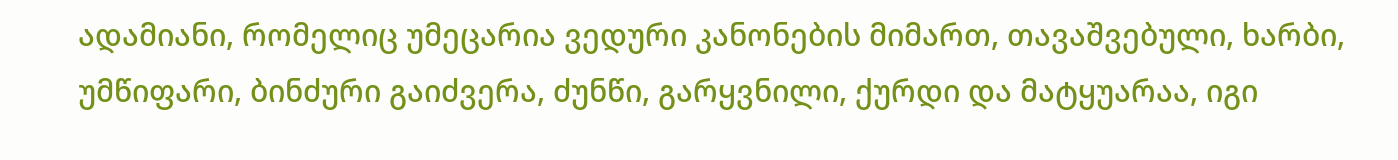ადამიანი, რომელიც უმეცარია ვედური კანონების მიმართ, თავაშვებული, ხარბი, უმწიფარი, ბინძური გაიძვერა, ძუნწი, გარყვნილი, ქურდი და მატყუარაა, იგი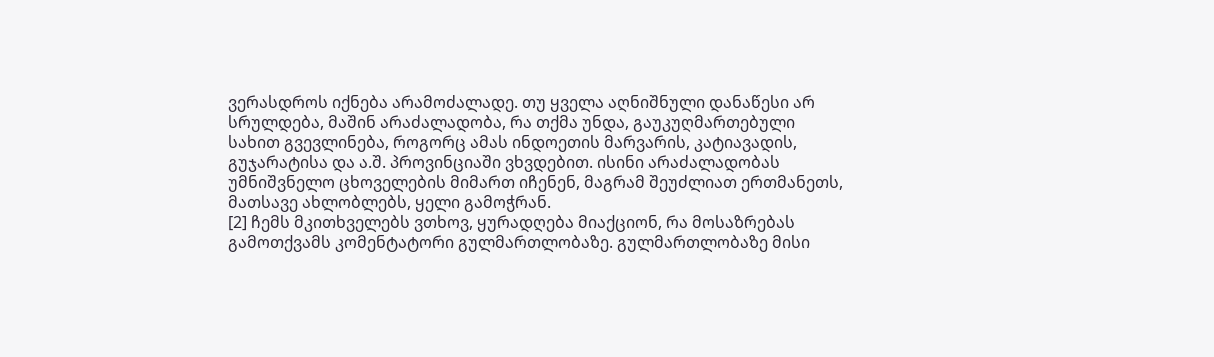ვერასდროს იქნება არამოძალადე. თუ ყველა აღნიშნული დანაწესი არ სრულდება, მაშინ არაძალადობა, რა თქმა უნდა, გაუკუღმართებული სახით გვევლინება, როგორც ამას ინდოეთის მარვარის, კატიავადის, გუჯარატისა და ა.შ. პროვინციაში ვხვდებით. ისინი არაძალადობას უმნიშვნელო ცხოველების მიმართ იჩენენ, მაგრამ შეუძლიათ ერთმანეთს, მათსავე ახლობლებს, ყელი გამოჭრან.
[2] ჩემს მკითხველებს ვთხოვ, ყურადღება მიაქციონ, რა მოსაზრებას გამოთქვამს კომენტატორი გულმართლობაზე. გულმართლობაზე მისი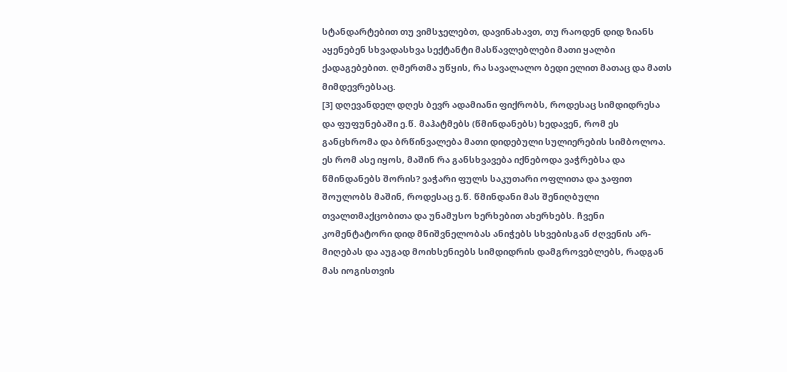სტანდარტებით თუ ვიმსჯელებთ, დავინახავთ, თუ რაოდენ დიდ ზიანს აყენებენ სხვადასხვა სექტანტი მასწავლებლები მათი ყალბი ქადაგებებით. ღმერთმა უწყის, რა სავალალო ბედი ელით მათაც და მათს მიმდევრებსაც.
[3] დღევანდელ დღეს ბევრ ადამიანი ფიქრობს, როდესაც სიმდიდრესა და ფუფუნებაში ე.წ. მაჰატმებს (წმინდანებს) ხედავენ, რომ ეს განცხრომა და ბრწინვალება მათი დიდებული სულიერების სიმბოლოა. ეს რომ ასე იყოს, მაშინ რა განსხვავება იქნებოდა ვაჭრებსა და წმინდანებს შორის? ვაჭარი ფულს საკუთარი ოფლითა და ჯაფით შოულობს მაშინ, როდესაც ე.წ. წმინდანი მას შენიღბული თვალთმაქცობითა და უნამუსო ხერხებით ახერხებს. ჩვენი კომენტატორი დიდ მნიშვნელობას ანიჭებს სხვებისგან ძღვენის არ-მიღებას და აუგად მოიხსენიებს სიმდიდრის დამგროვებლებს, რადგან მას იოგისთვის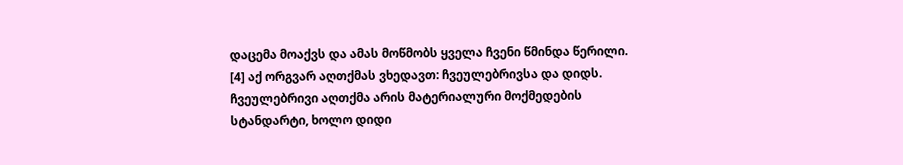დაცემა მოაქვს და ამას მოწმობს ყველა ჩვენი წმინდა წერილი.
[4] აქ ორგვარ აღთქმას ვხედავთ: ჩვეულებრივსა და დიდს. ჩვეულებრივი აღთქმა არის მატერიალური მოქმედების სტანდარტი, ხოლო დიდი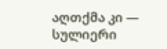აღთქმა კი — სულიერი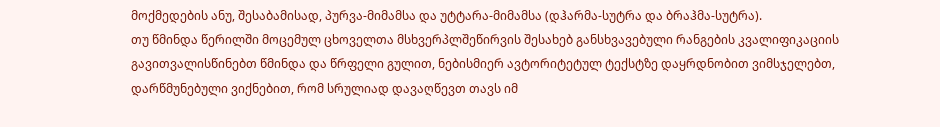მოქმედების ანუ, შესაბამისად, პურვა-მიმამსა და უტტარა-მიმამსა (დჰარმა-სუტრა და ბრაჰმა-სუტრა).
თუ წმინდა წერილში მოცემულ ცხოველთა მსხვერპლშეწირვის შესახებ განსხვავებული რანგების კვალიფიკაციის გავითვალისწინებთ წმინდა და წრფელი გულით, ნებისმიერ ავტორიტეტულ ტექსტზე დაყრდნობით ვიმსჯელებთ, დარწმუნებული ვიქნებით, რომ სრულიად დავაღწევთ თავს იმ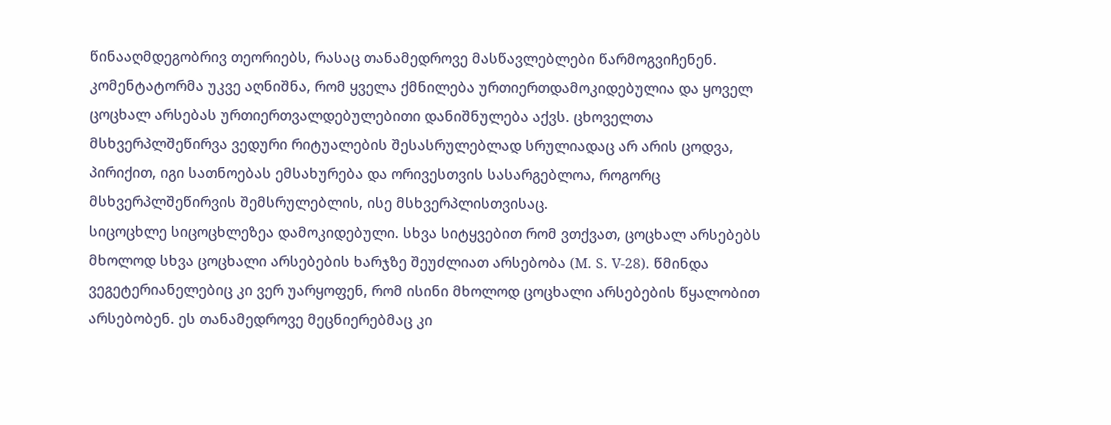წინააღმდეგობრივ თეორიებს, რასაც თანამედროვე მასწავლებლები წარმოგვიჩენენ. კომენტატორმა უკვე აღნიშნა, რომ ყველა ქმნილება ურთიერთდამოკიდებულია და ყოველ ცოცხალ არსებას ურთიერთვალდებულებითი დანიშნულება აქვს. ცხოველთა მსხვერპლშეწირვა ვედური რიტუალების შესასრულებლად სრულიადაც არ არის ცოდვა, პირიქით, იგი სათნოებას ემსახურება და ორივესთვის სასარგებლოა, როგორც მსხვერპლშეწირვის შემსრულებლის, ისე მსხვერპლისთვისაც.
სიცოცხლე სიცოცხლეზეა დამოკიდებული. სხვა სიტყვებით რომ ვთქვათ, ცოცხალ არსებებს მხოლოდ სხვა ცოცხალი არსებების ხარჯზე შეუძლიათ არსებობა (M. S. V-28). წმინდა ვეგეტერიანელებიც კი ვერ უარყოფენ, რომ ისინი მხოლოდ ცოცხალი არსებების წყალობით არსებობენ. ეს თანამედროვე მეცნიერებმაც კი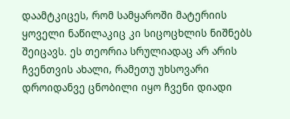დაამტკიცეს, რომ სამყაროში მატერიის ყოველი ნაწილაკიც კი სიცოცხლის ნიშნებს შეიცავს. ეს თეორია სრულიადაც არ არის ჩვენთვის ახალი, რამეთუ უხსოვარი დროიდანვე ცნობილი იყო ჩვენი დიადი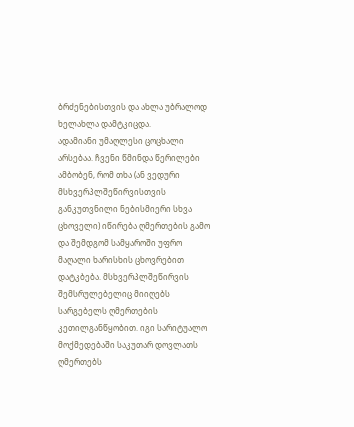ბრძენებისთვის და ახლა უბრალოდ ხელახლა დამტკიცდა.
ადამიანი უმაღლესი ცოცხალი არსებაა. ჩვენი წმინდა წერილები ამბობენ, რომ თხა (ან ვედური მსხვერპლშეწირვისთვის განკუთვნილი ნებისმიერი სხვა ცხოველი) იწირება ღმერთების გამო და შემდგომ სამყაროში უფრო მაღალი ხარისხის ცხოვრებით დატკბება. მსხვერპლშეწირვის შემსრულებელიც მიიღებს სარგებელს ღმერთების კეთილგანწყობით. იგი სარიტუალო მოქმედებაში საკუთარ დოვლათს ღმერთებს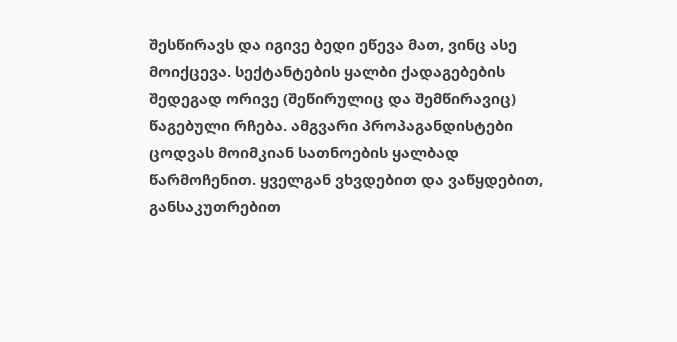შესწირავს და იგივე ბედი ეწევა მათ, ვინც ასე მოიქცევა. სექტანტების ყალბი ქადაგებების შედეგად ორივე (შეწირულიც და შემწირავიც) წაგებული რჩება. ამგვარი პროპაგანდისტები ცოდვას მოიმკიან სათნოების ყალბად წარმოჩენით. ყველგან ვხვდებით და ვაწყდებით, განსაკუთრებით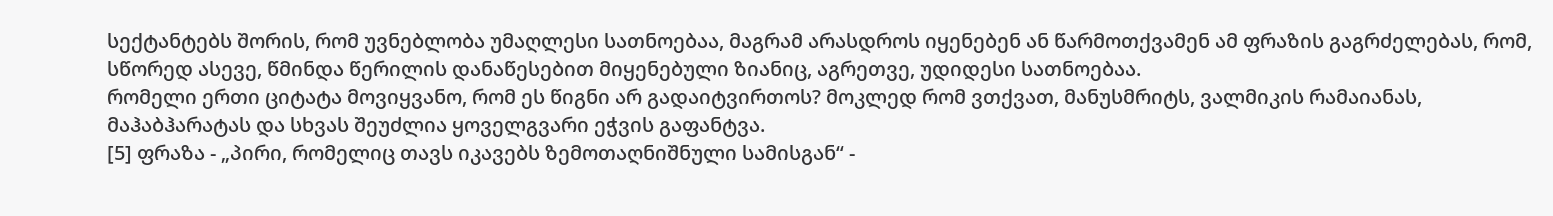სექტანტებს შორის, რომ უვნებლობა უმაღლესი სათნოებაა, მაგრამ არასდროს იყენებენ ან წარმოთქვამენ ამ ფრაზის გაგრძელებას, რომ, სწორედ ასევე, წმინდა წერილის დანაწესებით მიყენებული ზიანიც, აგრეთვე, უდიდესი სათნოებაა.
რომელი ერთი ციტატა მოვიყვანო, რომ ეს წიგნი არ გადაიტვირთოს? მოკლედ რომ ვთქვათ, მანუსმრიტს, ვალმიკის რამაიანას, მაჰაბჰარატას და სხვას შეუძლია ყოველგვარი ეჭვის გაფანტვა.
[5] ფრაზა - „პირი, რომელიც თავს იკავებს ზემოთაღნიშნული სამისგან“ -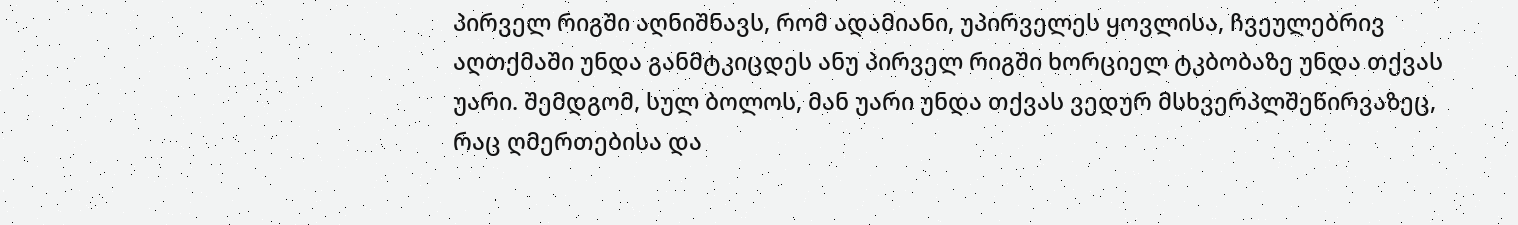პირველ რიგში აღნიშნავს, რომ ადამიანი, უპირველეს ყოვლისა, ჩვეულებრივ აღთქმაში უნდა განმტკიცდეს ანუ პირველ რიგში ხორციელ ტკბობაზე უნდა თქვას უარი. შემდგომ, სულ ბოლოს, მან უარი უნდა თქვას ვედურ მსხვერპლშეწირვაზეც, რაც ღმერთებისა და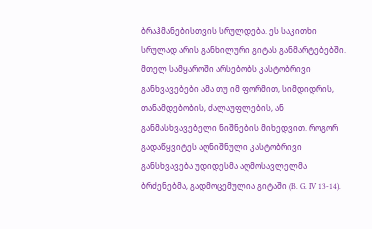ბრაჰმანებისთვის სრულდება. ეს საკითხი სრულად არის განხილური გიტას განმარტებებში.
მთელ სამყაროში არსებობს კასტობრივი განხვავებები ამა თუ იმ ფორმით, სიმდიდრის, თანამდებობის, ძალაუფლების, ან განმასხვავებელი ნიშნების მიხედვით. როგორ გადაწყვიტეს აღნიშნული კასტობრივი განსხვავება უდიდესმა აღმოსავლელმა ბრძენებმა, გადმოცემულია გიტაში (B. G. IV 13-14).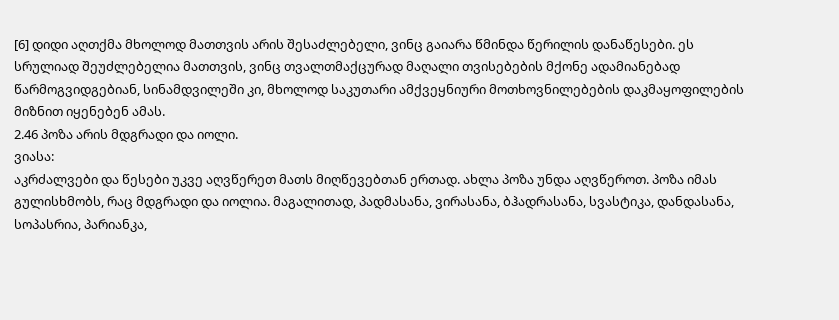[6] დიდი აღთქმა მხოლოდ მათთვის არის შესაძლებელი, ვინც გაიარა წმინდა წერილის დანაწესები. ეს სრულიად შეუძლებელია მათთვის, ვინც თვალთმაქცურად მაღალი თვისებების მქონე ადამიანებად წარმოგვიდგებიან, სინამდვილეში კი, მხოლოდ საკუთარი ამქვეყნიური მოთხოვნილებების დაკმაყოფილების მიზნით იყენებენ ამას.
2.46 პოზა არის მდგრადი და იოლი.
ვიასა:
აკრძალვები და წესები უკვე აღვწერეთ მათს მიღწევებთან ერთად. ახლა პოზა უნდა აღვწეროთ. პოზა იმას გულისხმობს, რაც მდგრადი და იოლია. მაგალითად, პადმასანა, ვირასანა, ბჰადრასანა, სვასტიკა, დანდასანა, სოპასრია, პარიანკა,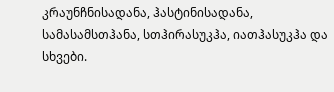კრაუნჩნისადანა, ჰასტინისადანა, სამასამსთჰანა, სთჰირასუკჰა, იათჰასუკჰა და სხვები.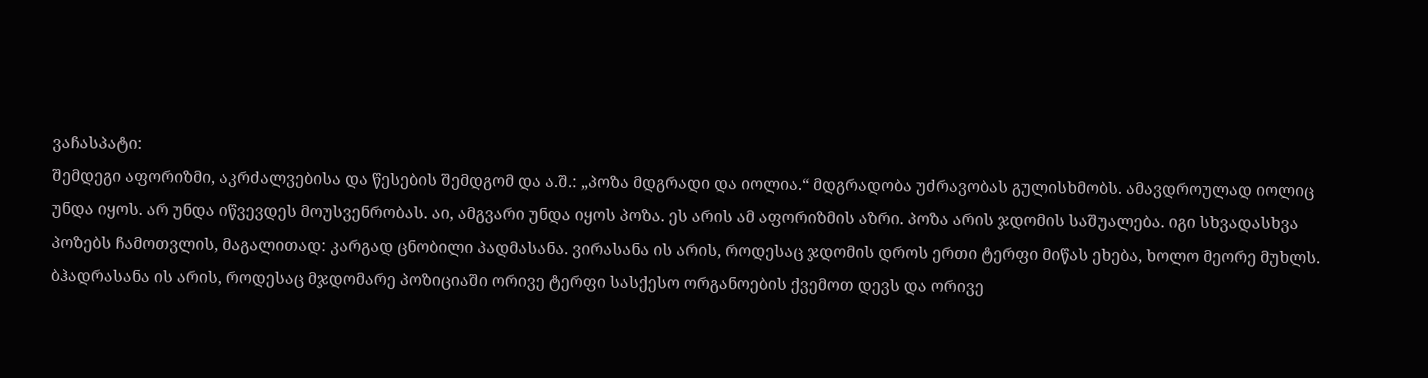ვაჩასპატი:
შემდეგი აფორიზმი, აკრძალვებისა და წესების შემდგომ და ა.შ.: „პოზა მდგრადი და იოლია.“ მდგრადობა უძრავობას გულისხმობს. ამავდროულად იოლიც უნდა იყოს. არ უნდა იწვევდეს მოუსვენრობას. აი, ამგვარი უნდა იყოს პოზა. ეს არის ამ აფორიზმის აზრი. პოზა არის ჯდომის საშუალება. იგი სხვადასხვა პოზებს ჩამოთვლის, მაგალითად: კარგად ცნობილი პადმასანა. ვირასანა ის არის, როდესაც ჯდომის დროს ერთი ტერფი მიწას ეხება, ხოლო მეორე მუხლს.
ბჰადრასანა ის არის, როდესაც მჯდომარე პოზიციაში ორივე ტერფი სასქესო ორგანოების ქვემოთ დევს და ორივე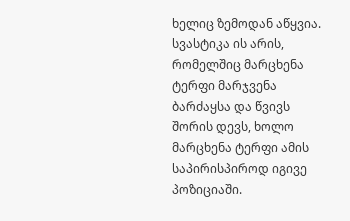ხელიც ზემოდან აწყვია.
სვასტიკა ის არის, რომელშიც მარცხენა ტერფი მარჯვენა ბარძაყსა და წვივს შორის დევს, ხოლო მარცხენა ტერფი ამის საპირისპიროდ იგივე პოზიციაში.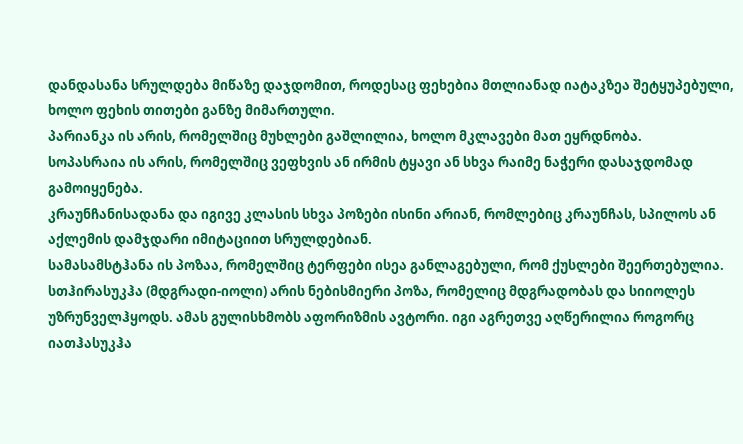დანდასანა სრულდება მიწაზე დაჯდომით, როდესაც ფეხებია მთლიანად იატაკზეა შეტყუპებული, ხოლო ფეხის თითები განზე მიმართული.
პარიანკა ის არის, რომელშიც მუხლები გაშლილია, ხოლო მკლავები მათ ეყრდნობა.
სოპასრაია ის არის, რომელშიც ვეფხვის ან ირმის ტყავი ან სხვა რაიმე ნაჭერი დასაჯდომად გამოიყენება.
კრაუნჩანისადანა და იგივე კლასის სხვა პოზები ისინი არიან, რომლებიც კრაუნჩას, სპილოს ან აქლემის დამჯდარი იმიტაციით სრულდებიან.
სამასამსტჰანა ის პოზაა, რომელშიც ტერფები ისეა განლაგებული, რომ ქუსლები შეერთებულია.
სთჰირასუკჰა (მდგრადი-იოლი) არის ნებისმიერი პოზა, რომელიც მდგრადობას და სიიოლეს უზრუნველჰყოდს. ამას გულისხმობს აფორიზმის ავტორი. იგი აგრეთვე აღწერილია როგორც იათჰასუკჰა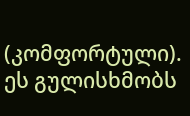(კომფორტული). ეს გულისხმობს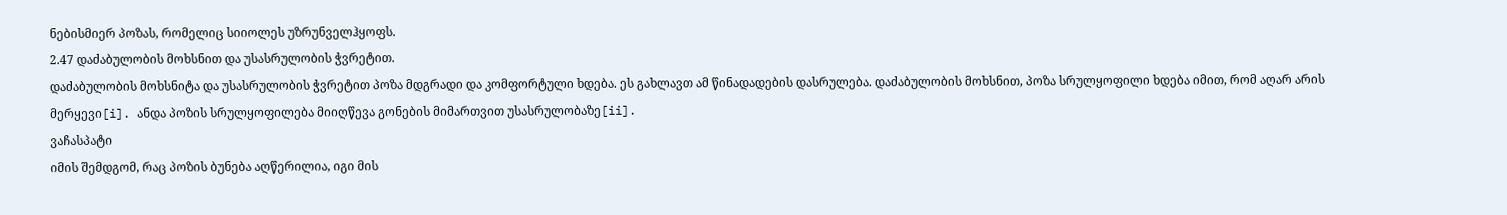ნებისმიერ პოზას, რომელიც სიიოლეს უზრუნველჰყოფს.
2.47 დაძაბულობის მოხსნით და უსასრულობის ჭვრეტით.
დაძაბულობის მოხსნიტა და უსასრულობის ჭვრეტით პოზა მდგრადი და კომფორტული ხდება. ეს გახლავთ ამ წინადადების დასრულება. დაძაბულობის მოხსნით, პოზა სრულყოფილი ხდება იმით, რომ აღარ არის მერყევი[i]. ანდა პოზის სრულყოფილება მიიღწევა გონების მიმართვით უსასრულობაზე[ii].
ვაჩასპატი
იმის შემდგომ, რაც პოზის ბუნება აღწერილია, იგი მის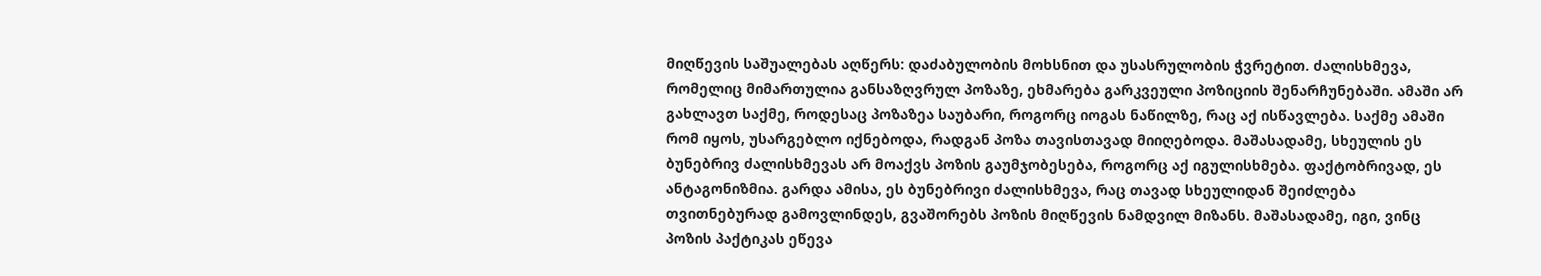მიღწევის საშუალებას აღწერს: დაძაბულობის მოხსნით და უსასრულობის ჭვრეტით. ძალისხმევა, რომელიც მიმართულია განსაზღვრულ პოზაზე, ეხმარება გარკვეული პოზიციის შენარჩუნებაში. ამაში არ გახლავთ საქმე, როდესაც პოზაზეა საუბარი, როგორც იოგას ნაწილზე, რაც აქ ისწავლება. საქმე ამაში რომ იყოს, უსარგებლო იქნებოდა, რადგან პოზა თავისთავად მიიღებოდა. მაშასადამე, სხეულის ეს ბუნებრივ ძალისხმევას არ მოაქვს პოზის გაუმჯობესება, როგორც აქ იგულისხმება. ფაქტობრივად, ეს ანტაგონიზმია. გარდა ამისა, ეს ბუნებრივი ძალისხმევა, რაც თავად სხეულიდან შეიძლება თვითნებურად გამოვლინდეს, გვაშორებს პოზის მიღწევის ნამდვილ მიზანს. მაშასადამე, იგი, ვინც პოზის პაქტიკას ეწევა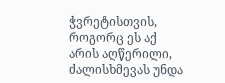ჭვრეტისთვის, როგორც ეს აქ არის აღწერილი, ძალისხმევას უნდა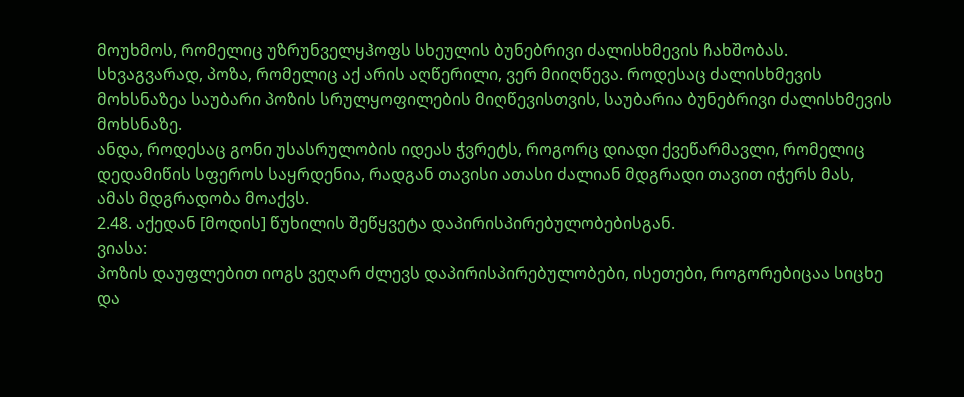მოუხმოს, რომელიც უზრუნველყჰოფს სხეულის ბუნებრივი ძალისხმევის ჩახშობას. სხვაგვარად, პოზა, რომელიც აქ არის აღწერილი, ვერ მიიღწევა. როდესაც ძალისხმევის მოხსნაზეა საუბარი პოზის სრულყოფილების მიღწევისთვის, საუბარია ბუნებრივი ძალისხმევის მოხსნაზე.
ანდა, როდესაც გონი უსასრულობის იდეას ჭვრეტს, როგორც დიადი ქვეწარმავლი, რომელიც დედამიწის სფეროს საყრდენია, რადგან თავისი ათასი ძალიან მდგრადი თავით იჭერს მას, ამას მდგრადობა მოაქვს.
2.48. აქედან [მოდის] წუხილის შეწყვეტა დაპირისპირებულობებისგან.
ვიასა:
პოზის დაუფლებით იოგს ვეღარ ძლევს დაპირისპირებულობები, ისეთები, როგორებიცაა სიცხე და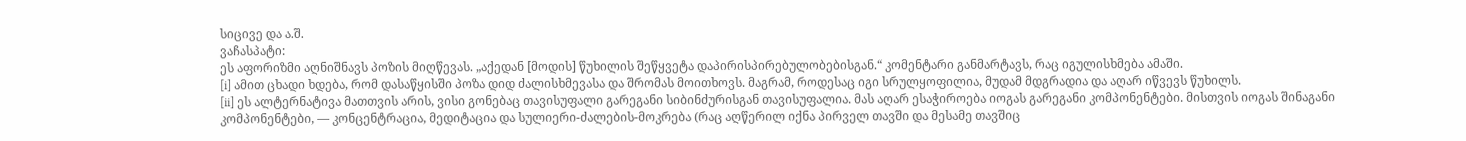სიცივე და ა.შ.
ვაჩასპატი:
ეს აფორიზმი აღნიშნავს პოზის მიღწევას. „აქედან [მოდის] წუხილის შეწყვეტა დაპირისპირებულობებისგან.“ კომენტარი განმარტავს, რაც იგულისხმება ამაში.
[i] ამით ცხადი ხდება, რომ დასაწყისში პოზა დიდ ძალისხმევასა და შრომას მოითხოვს. მაგრამ, როდესაც იგი სრულყოფილია, მუდამ მდგრადია და აღარ იწვევს წუხილს.
[ii] ეს ალტერნატივა მათთვის არის, ვისი გონებაც თავისუფალი გარეგანი სიბინძურისგან თავისუფალია. მას აღარ ესაჭიროება იოგას გარეგანი კომპონენტები. მისთვის იოგას შინაგანი კომპონენტები, — კონცენტრაცია, მედიტაცია და სულიერი-ძალების-მოკრება (რაც აღწერილ იქნა პირველ თავში და მესამე თავშიც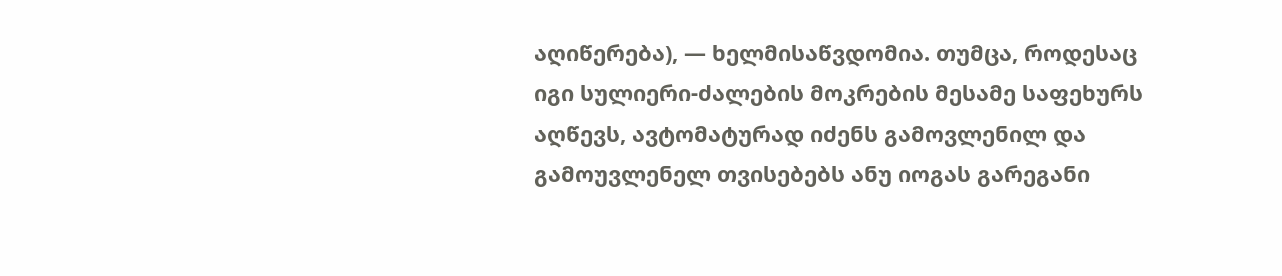აღიწერება), — ხელმისაწვდომია. თუმცა, როდესაც იგი სულიერი-ძალების მოკრების მესამე საფეხურს აღწევს, ავტომატურად იძენს გამოვლენილ და გამოუვლენელ თვისებებს ანუ იოგას გარეგანი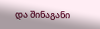და შინაგანი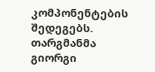კომპონენტების შედეგებს.
თარგმანმა გიორგი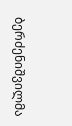ბერძენიშვილმა